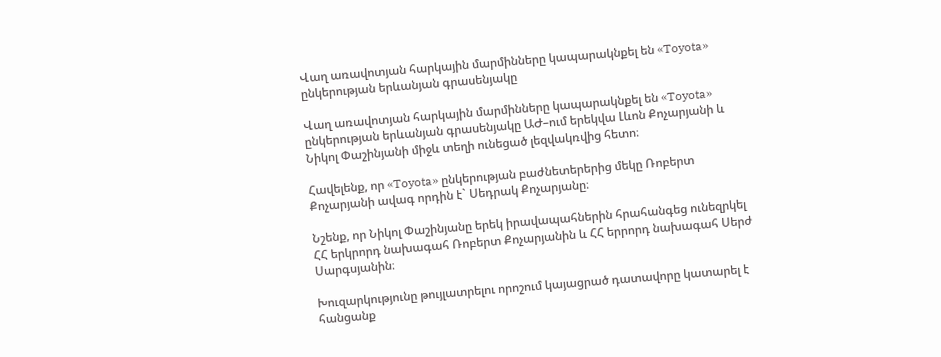Վաղ առավոտյան հարկային մարմինները կապարակնքել են «Toyota» ընկերության երևանյան գրասենյակը

Վաղ առավոտյան հարկային մարմինները կապարակնքել են «Toyota» ընկերության երևանյան գրասենյակը ԱԺ–ում երեկվա Լևոն Քոչարյանի և Նիկոլ Փաշինյանի միջև տեղի ունեցած լեզվակռվից հետո։

Հավելենք, որ «Toyota» ընկերության բաժնետերերից մեկը Ռոբերտ Քոչարյանի ավագ որդին է` Սեդրակ Քոչարյանը։

Նշենք, որ Նիկոլ Փաշինյանը երեկ իրավապահներին հրահանգեց ունեզրկել ՀՀ երկրորդ նախագահ Ռոբերտ Քոչարյանին և ՀՀ երրորդ նախագահ Սերժ Սարգսյանին։

Խուզարկությունը թույլատրելու որոշում կայացրած դատավորը կատարել է հանցանք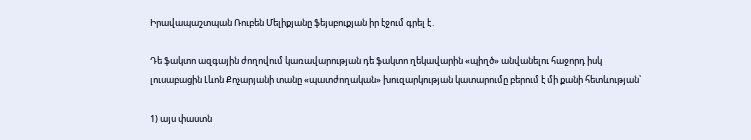Իրավապաշտպան Ռուբեն Մելիքյանը ֆեյսբուքյան իր էջում գրել է․

Դե ֆակտո ազգային ժողովում կառավարության դե ֆակտո ղեկավարին «պիղծ» անվանելու հաջորդ իսկ լուսաբացին Լևոն Քոչարյանի տանը «պատժողական» խուզարկության կատարումը բերում է մի քանի հետևության՝

1) այս փաստն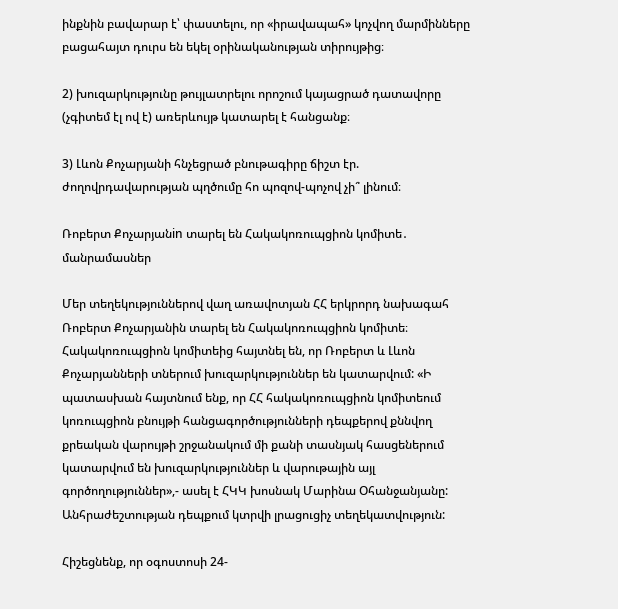ինքնին բավարար է՝ փաստելու, որ «իրավապահ» կոչվող մարմինները բացահայտ դուրս են եկել օրինականության տիրույթից։

2) խուզարկությունը թույլատրելու որոշում կայացրած դատավորը (չգիտեմ էլ ով է) առերևույթ կատարել է հանցանք։

3) Լևոն Քոչարյանի հնչեցրած բնութագիրը ճիշտ էր. ժողովրդավարության պղծումը հո պոզով-պոչով չի՞ լինում։

Ռոբերտ Քոչարյանin տարել են Հակակոռուպցիոն կոմիտե․ մանրամասներ

Մեր տեղեկություններով վաղ առավոտյան ՀՀ երկրորդ նախագահ Ռոբերտ Քոչարյանին տարել են Հակակոռուպցիոն կոմիտե։
Հակակոռուպցիոն կոմիտեից հայտնել են, որ Ռոբերտ և Լևոն Քոչարյանների տներում խուզարկություններ են կատարվում: «Ի պատասխան հայտնում ենք, որ ՀՀ հակակոռուպցիոն կոմիտեում կոռուպցիոն բնույթի հանցագործությունների դեպքերով քննվող քրեական վարույթի շրջանակում մի քանի տասնյակ հասցեներում կատարվում են խուզարկություններ և վարութային այլ գործողություններ»,- ասել է ՀԿԿ խոսնակ Մարինա Օհանջանյանը:
Անհրաժեշտության դեպքում կտրվի լրացուցիչ տեղեկատվություն:

Հիշեցնենք, որ օգոստոսի 24-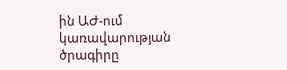ին ԱԺ-ում կառավարության ծրագիրը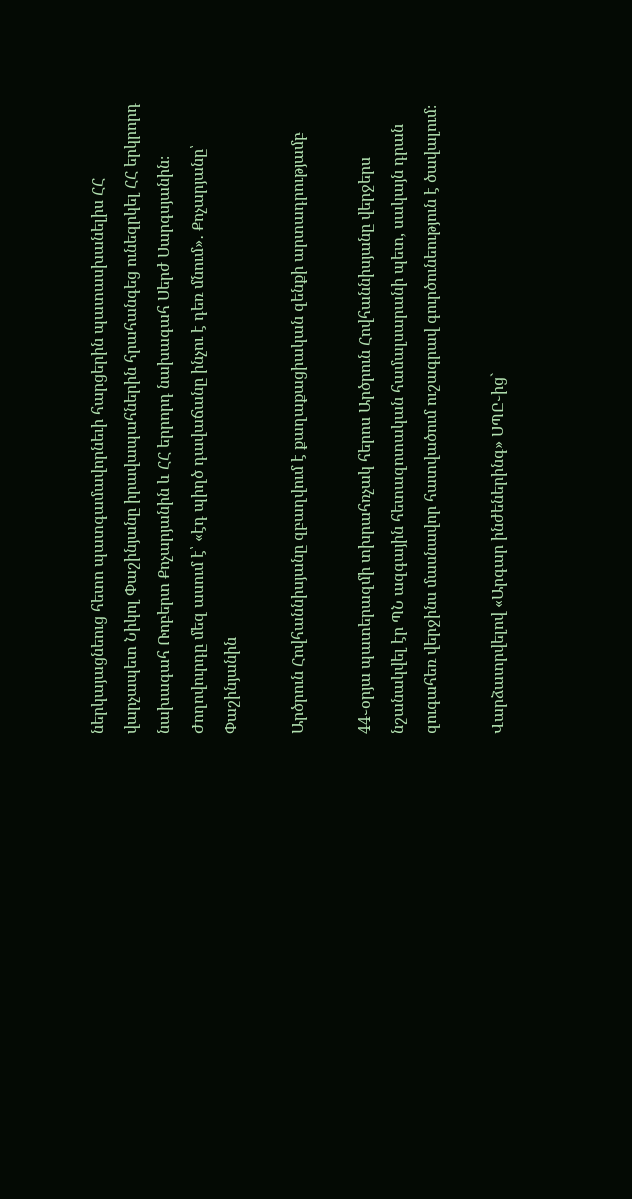ներկայացնեուց հետո պատգամավորնեւի հարցերին պատասխանելիս ՀՀ վարչապետ Նիկոլ Փաշինյանը իրավապահներին հրահանգեց ունեզրկել ՀՀ երկրորդ նախագահ Ռոբերտ Քոչարյանին և ՀՀ երրորդ նախագահ Սերժ Սարգսյանին։
Ժողովուրդը մեզ ասում է՝ «էդ պիղծ դավաճանը ինչու է դեռ մնում»․ Քոչարյանը՝ Փաշինյանին

Արծրուն Հովհաննիսյանը զբաղվում է քաղաքացիական զենքի արտադրությամբ

44֊օրյա պատերազմի տխրահռչակ հերոս Արծրուն Հովհաննիսյանը վերջերս նշանակվել էր ՊՆ ազգային հետազոտական համալսարանի պետ, սակայն դրան զուգահեռ վերջինս մասնավոր հատվածում ուշագրավ գուրծունեություն է ծավալում։

Վարձատրվելով «Արգար ինժեներինգ» ՍՊԸ֊ից`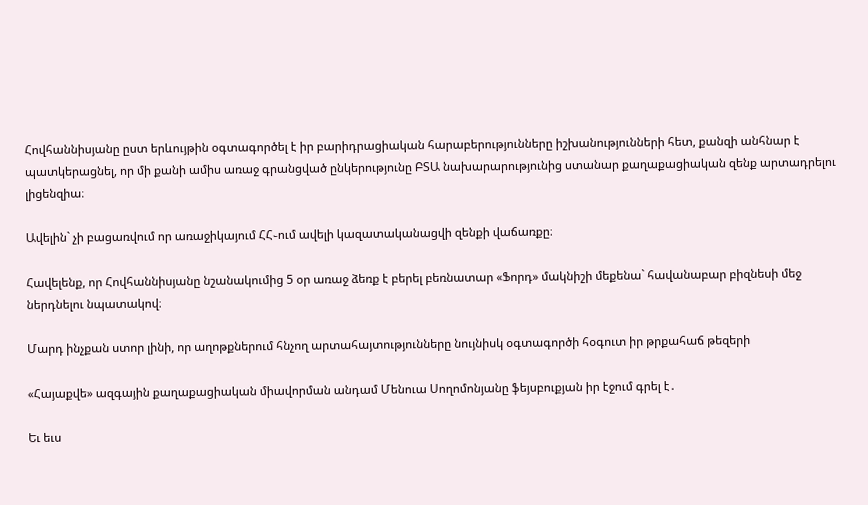Հովհաննիսյանը ըստ երևույթին օգտագործել է իր բարիդրացիական հարաբերությունները իշխանությունների հետ, քանզի անհնար է պատկերացնել, որ մի քանի ամիս առաջ գրանցված ընկերությունը ԲՏԱ նախարարությունից ստանար քաղաքացիական զենք արտադրելու լիցենզիա։

Ավելին` չի բացառվում որ առաջիկայում ՀՀ֊ում ավելի կազատականացվի զենքի վաճառքը։

Հավելենք, որ Հովհաննիսյանը նշանակումից 5 օր առաջ ձեռք է բերել բեռնատար «Ֆորդ» մակնիշի մեքենա` հավանաբար բիզնեսի մեջ ներդնելու նպատակով։

Մարդ ինչքան ստոր լինի, որ աղոթքներում հնչող արտահայտությունները նույնիսկ օգտագործի հօգուտ իր թրքահաճ թեզերի

«Հայաքվե» ազգային քաղաքացիական միավորման անդամ Մենուա Սողոմոնյանը ֆեյսբուքյան իր էջում գրել է․

Եւ եւս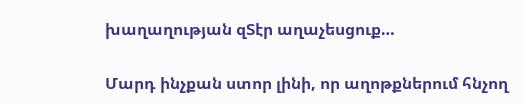խաղաղության զՏէր աղաչեսցուք…

Մարդ ինչքան ստոր լինի, որ աղոթքներում հնչող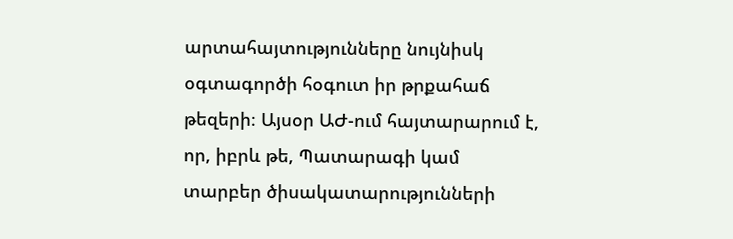արտահայտությունները նույնիսկ օգտագործի հօգուտ իր թրքահաճ թեզերի։ Այսօր ԱԺ-ում հայտարարում է, որ, իբրև թե, Պատարագի կամ տարբեր ծիսակատարությունների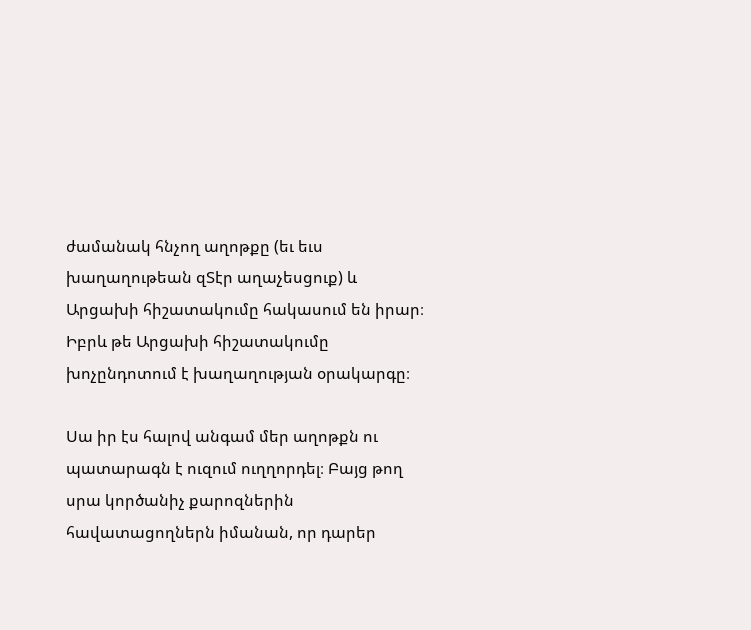ժամանակ հնչող աղոթքը (եւ եւս խաղաղութեան զՏէր աղաչեսցուք) և Արցախի հիշատակումը հակասում են իրար։ Իբրև թե Արցախի հիշատակումը խոչընդոտում է խաղաղության օրակարգը։

Սա իր էս հալով անգամ մեր աղոթքն ու պատարագն է ուզում ուղղորդել։ Բայց թող սրա կործանիչ քարոզներին հավատացողներն իմանան, որ դարեր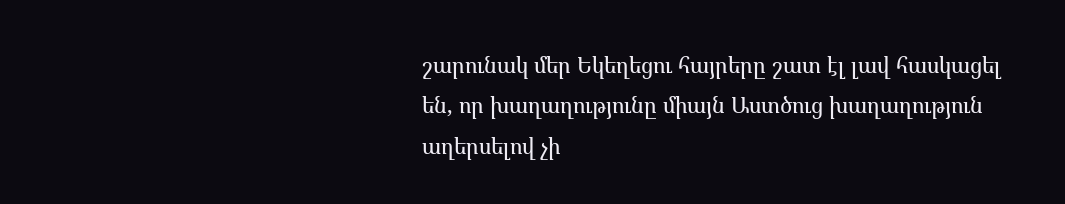շարունակ մեր Եկեղեցու հայրերը շատ էլ լավ հասկացել են, որ խաղաղությունը միայն Աստծուց խաղաղություն աղերսելով չի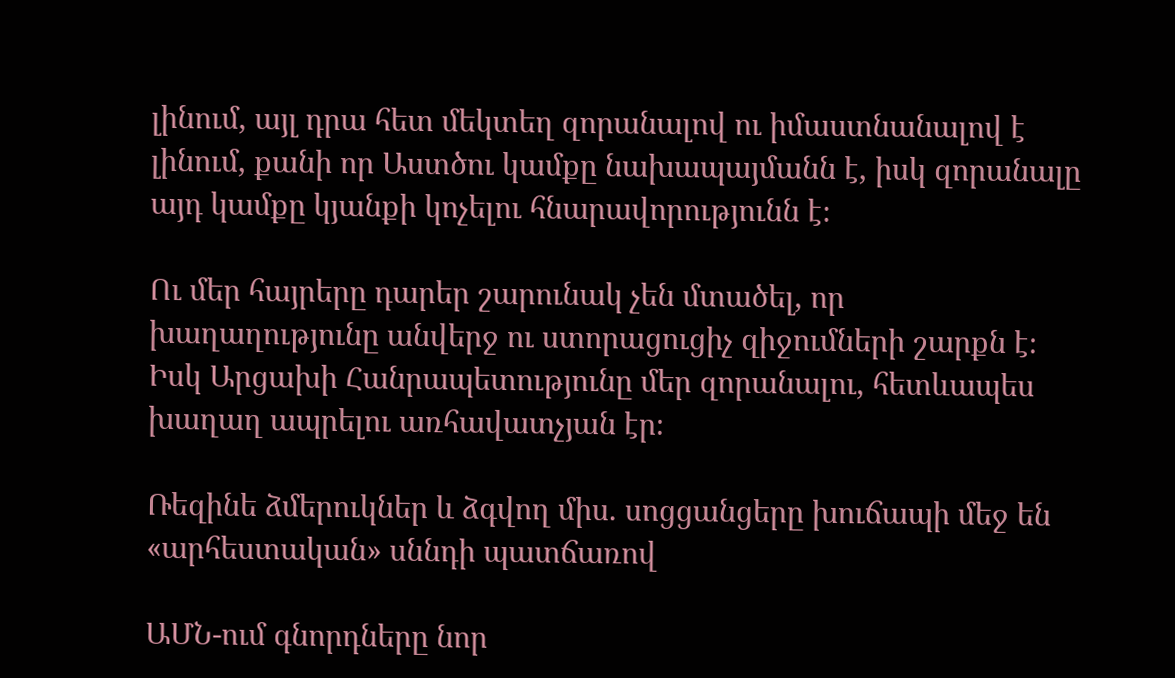լինում, այլ դրա հետ մեկտեղ զորանալով ու իմաստնանալով է լինում, քանի որ Աստծու կամքը նախապայմանն է, իսկ զորանալը այդ կամքը կյանքի կոչելու հնարավորությունն է։

Ու մեր հայրերը դարեր շարունակ չեն մտածել, որ խաղաղությունը անվերջ ու ստորացուցիչ զիջումների շարքն է։ Իսկ Արցախի Հանրապետությունը մեր զորանալու, հետևապես խաղաղ ապրելու առհավատչյան էր։

Ռեզինե ձմերուկներ և ձգվող միս. սոցցանցերը խուճապի մեջ են «արհեստական» սննդի պատճառով

ԱՄՆ-ում գնորդները նոր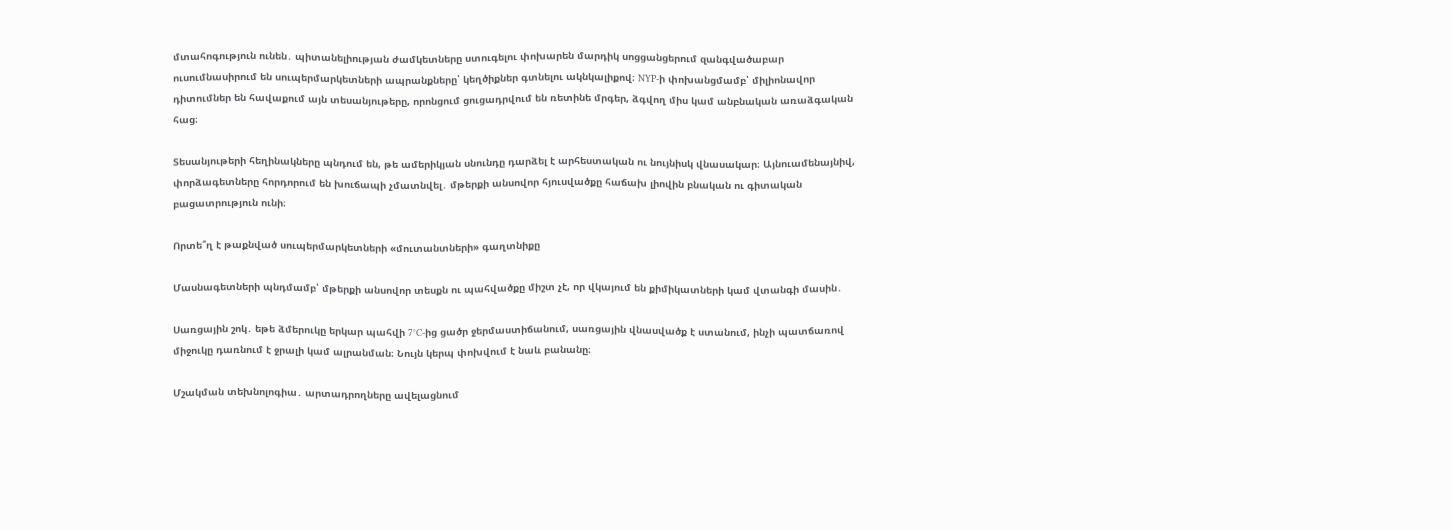մտահոգություն ունեն․ պիտանելիության ժամկետները ստուգելու փոխարեն մարդիկ սոցցանցերում զանգվածաբար ուսումնասիրում են սուպերմարկետների ապրանքները՝ կեղծիքներ գտնելու ակնկալիքով։ NYP-ի փոխանցմամբ՝ միլիոնավոր դիտումներ են հավաքում այն տեսանյութերը, որոնցում ցուցադրվում են ռետինե մրգեր, ձգվող միս կամ անբնական առաձգական հաց։

Տեսանյութերի հեղինակները պնդում են, թե ամերիկյան սնունդը դարձել է արհեստական ու նույնիսկ վնասակար։ Այնուամենայնիվ, փորձագետները հորդորում են խուճապի չմատնվել․ մթերքի անսովոր հյուսվածքը հաճախ լիովին բնական ու գիտական բացատրություն ունի։

Որտե՞ղ է թաքնված սուպերմարկետների «մուտանտների» գաղտնիքը

Մասնագետների պնդմամբ՝ մթերքի անսովոր տեսքն ու պահվածքը միշտ չէ, որ վկայում են քիմիկատների կամ վտանգի մասին․

Սառցային շոկ․ եթե ձմերուկը երկար պահվի 7°C-ից ցածր ջերմաստիճանում, սառցային վնասվածք է ստանում, ինչի պատճառով միջուկը դառնում է ջրալի կամ ալրանման։ Նույն կերպ փոխվում է նաև բանանը։

Մշակման տեխնոլոգիա․ արտադրողները ավելացնում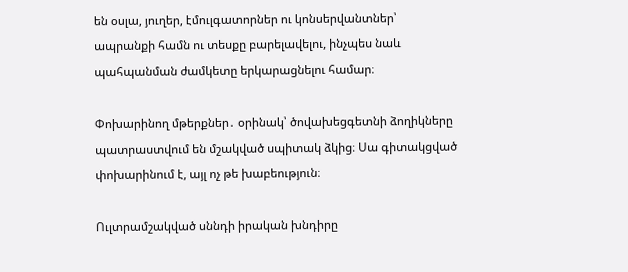են օսլա, յուղեր, էմուլգատորներ ու կոնսերվանտներ՝ ապրանքի համն ու տեսքը բարելավելու, ինչպես նաև պահպանման ժամկետը երկարացնելու համար։

Փոխարինող մթերքներ․ օրինակ՝ ծովախեցգետնի ձողիկները պատրաստվում են մշակված սպիտակ ձկից։ Սա գիտակցված փոխարինում է, այլ ոչ թե խաբեություն։

Ուլտրամշակված սննդի իրական խնդիրը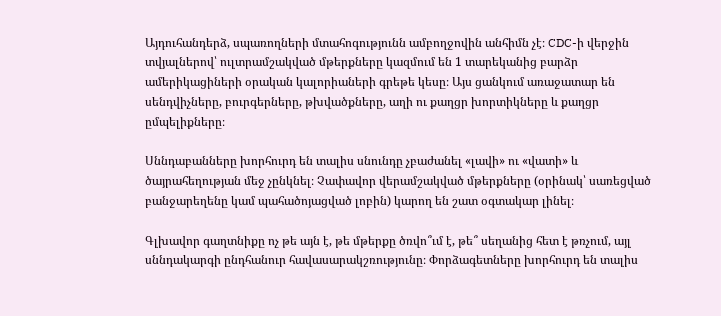Այդուհանդերձ, սպառողների մտահոգությունն ամբողջովին անհիմն չէ։ CDC-ի վերջին տվյալներով՝ ուլտրամշակված մթերքները կազմում են 1 տարեկանից բարձր ամերիկացիների օրական կալորիաների գրեթե կեսը։ Այս ցանկում առաջատար են սենդվիչները, բուրգերները, թխվածքները, աղի ու քաղցր խորտիկները և քաղցր ըմպելիքները։

Սննդաբանները խորհուրդ են տալիս սնունդը չբաժանել «լավի» ու «վատի» և ծայրահեղության մեջ չընկնել։ Չափավոր վերամշակված մթերքները (օրինակ՝ սառեցված բանջարեղենը կամ պահածոյացված լոբին) կարող են շատ օգտակար լինել։

Գլխավոր գաղտնիքը ոչ թե այն է, թե մթերքը ծռվո՞ւմ է, թե՞ սեղանից հետ է թռչում, այլ սննդակարգի ընդհանուր հավասարակշռությունը։ Փորձագետները խորհուրդ են տալիս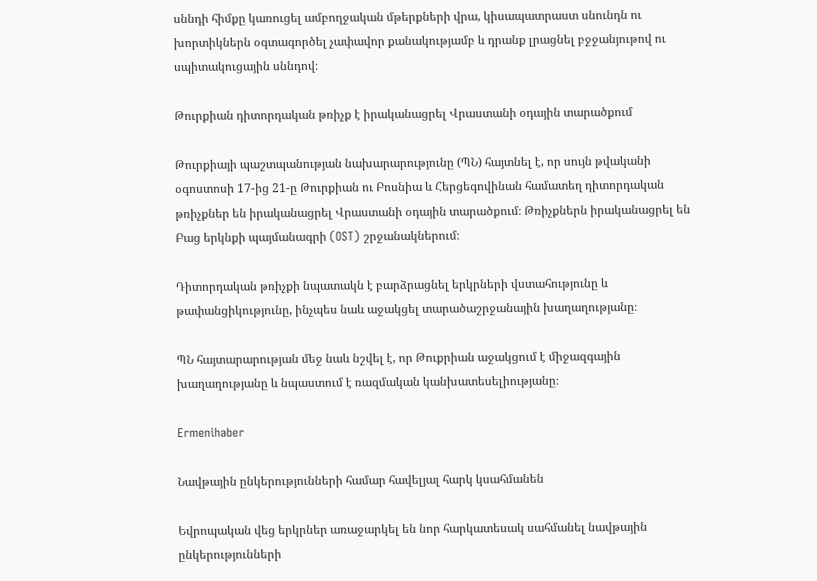սննդի հիմքը կառուցել ամբողջական մթերքների վրա, կիսապատրաստ սնունդն ու խորտիկներն օգտագործել չափավոր քանակությամբ և դրանք լրացնել բջջանյութով ու սպիտակուցային սննդով։

Թուրքիան դիտորդական թռիչք է իրականացրել Վրաստանի օդային տարածքում

Թուրքիայի պաշտպանության նախարարությունը (ՊՆ) հայտնել է, որ սույն թվականի օգոստոսի 17-ից 21-ը Թուրքիան ու Բոսնիա և Հերցեգովինան համատեղ դիտորդական թռիչքներ են իրականացրել Վրաստանի օդային տարածքում։ Թռիչքներն իրականացրել են Բաց երկնքի պայմանագրի (OST) շրջանակներում։

Դիտորդական թռիչքի նպատակն է բարձրացնել երկրների վստահությունը և թափանցիկությունը, ինչպես նաև աջակցել տարածաշրջանային խաղաղությանը։

ՊՆ հայտարարության մեջ նաև նշվել է, որ Թուքրիան աջակցում է միջազգային խաղաղությանը և նպաստում է ռազմական կանխատեսելիությանը։

Ermenihaber

Նավթային ընկերությունների համար հավելյալ հարկ կսահմանեն

Եվրոպական վեց երկրներ առաջարկել են նոր հարկատեսակ սահմանել նավթային ընկերությունների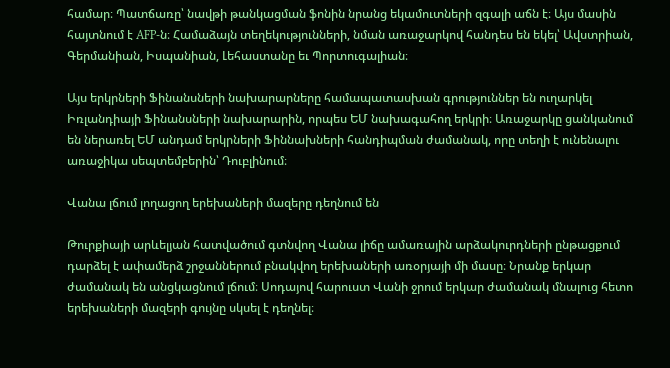համար։ Պատճառը՝ նավթի թանկացման ֆոնին նրանց եկամուտների զգալի աճն է։ Այս մասին հայտնում է AFP-ն։ Համաձայն տեղեկությունների, նման առաջարկով հանդես են եկել՝ Ավստրիան, Գերմանիան, Իսպանիան, Լեհաստանը եւ Պորտուգալիան։

Այս երկրների Ֆինանսների նախարարները համապատասխան գրություններ են ուղարկել Իռլանդիայի Ֆինանսների նախարարին, որպես ԵՄ նախագահող երկրի։ Առաջարկը ցանկանում են ներառել ԵՄ անդամ երկրների Ֆիննախների հանդիպման ժամանակ, որը տեղի է ունենալու առաջիկա սեպտեմբերին՝ Դուբլինում։

Վանա լճում լողացող երեխաների մազերը դեղնում են

Թուրքիայի արևելյան հատվածում գտնվող Վանա լիճը ամառային արձակուրդների ընթացքում դարձել է ափամերձ շրջաններում բնակվող երեխաների առօրյայի մի մասը։ Նրանք երկար ժամանակ են անցկացնում լճում։ Սոդայով հարուստ Վանի ջրում երկար ժամանակ մնալուց հետո երեխաների մազերի գույնը սկսել է դեղնել։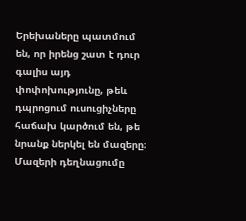Երեխաները պատմում են, որ իրենց շատ է դուր գալիս այդ փոփոխությունը, թեև դպրոցում ուսուցիչները հաճախ կարծում են, թե նրանք ներկել են մազերը։ Մազերի դեղնացումը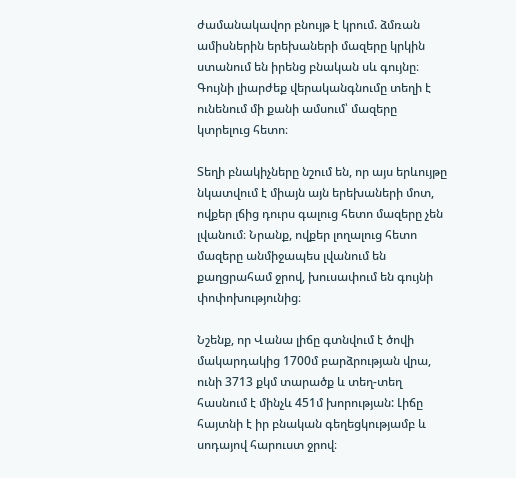ժամանակավոր բնույթ է կրում. ձմռան ամիսներին երեխաների մազերը կրկին ստանում են իրենց բնական սև գույնը։ Գույնի լիարժեք վերականգնումը տեղի է ունենում մի քանի ամսում՝ մազերը կտրելուց հետո։

Տեղի բնակիչները նշում են, որ այս երևույթը նկատվում է միայն այն երեխաների մոտ, ովքեր լճից դուրս գալուց հետո մազերը չեն լվանում։ Նրանք, ովքեր լողալուց հետո մազերը անմիջապես լվանում են քաղցրահամ ջրով, խուսափում են գույնի փոփոխությունից։

Նշենք, որ Վանա լիճը գտնվում է ծովի մակարդակից 1700մ բարձրության վրա, ունի 3713 քկմ տարածք և տեղ-տեղ հասնում է մինչև 451մ խորության: Լիճը հայտնի է իր բնական գեղեցկությամբ և սոդայով հարուստ ջրով։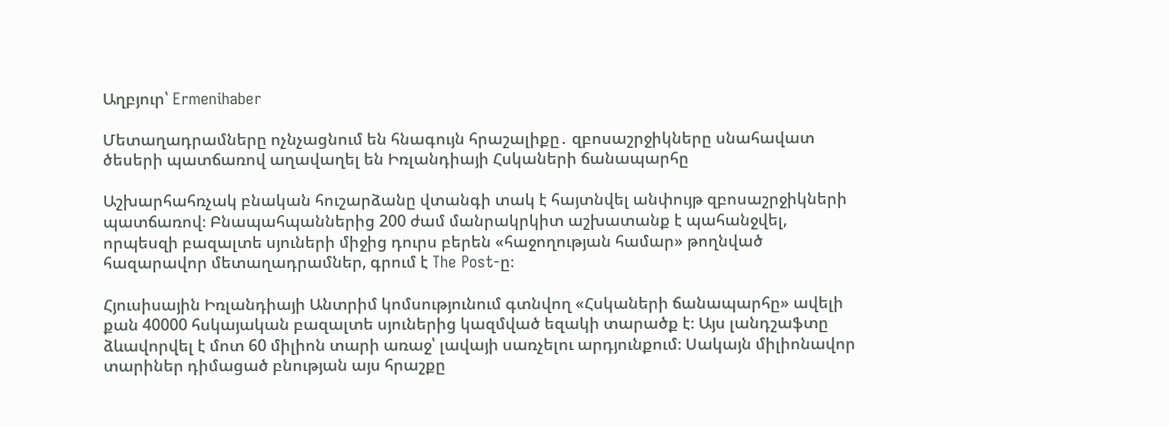Աղբյուր՝ Ermenihaber

Մետաղադրամները ոչնչացնում են հնագույն հրաշալիքը․ զբոսաշրջիկները սնահավատ ծեսերի պատճառով աղավաղել են Իռլանդիայի Հսկաների ճանապարհը

Աշխարհահռչակ բնական հուշարձանը վտանգի տակ է հայտնվել անփույթ զբոսաշրջիկների պատճառով։ Բնապահպաններից 200 ժամ մանրակրկիտ աշխատանք է պահանջվել, որպեսզի բազալտե սյուների միջից դուրս բերեն «հաջողության համար» թողնված հազարավոր մետաղադրամներ, գրում է The Post-ը։

Հյուսիսային Իռլանդիայի Անտրիմ կոմսությունում գտնվող «Հսկաների ճանապարհը» ավելի քան 40000 հսկայական բազալտե սյուներից կազմված եզակի տարածք է։ Այս լանդշաֆտը ձևավորվել է մոտ 60 միլիոն տարի առաջ՝ լավայի սառչելու արդյունքում։ Սակայն միլիոնավոր տարիներ դիմացած բնության այս հրաշքը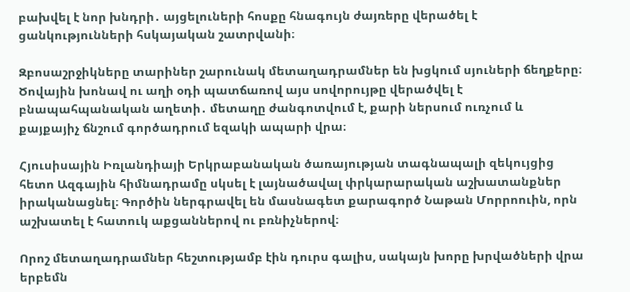բախվել է նոր խնդրի․ այցելուների հոսքը հնագույն ժայռերը վերածել է ցանկությունների հսկայական շատրվանի։

Զբոսաշրջիկները տարիներ շարունակ մետաղադրամներ են խցկում սյուների ճեղքերը։ Ծովային խոնավ ու աղի օդի պատճառով այս սովորույթը վերածվել է բնապահպանական աղետի․ մետաղը ժանգոտվում է, քարի ներսում ուռչում և քայքայիչ ճնշում գործադրում եզակի ապարի վրա։

Հյուսիսային Իռլանդիայի Երկրաբանական ծառայության տագնապալի զեկույցից հետո Ազգային հիմնադրամը սկսել է լայնածավալ փրկարարական աշխատանքներ իրականացնել։ Գործին ներգրավել են մասնագետ քարագործ Նաթան Մորրոուին, որն աշխատել է հատուկ աքցաններով ու բռնիչներով։

Որոշ մետաղադրամներ հեշտությամբ էին դուրս գալիս, սակայն խորը խրվածների վրա երբեմն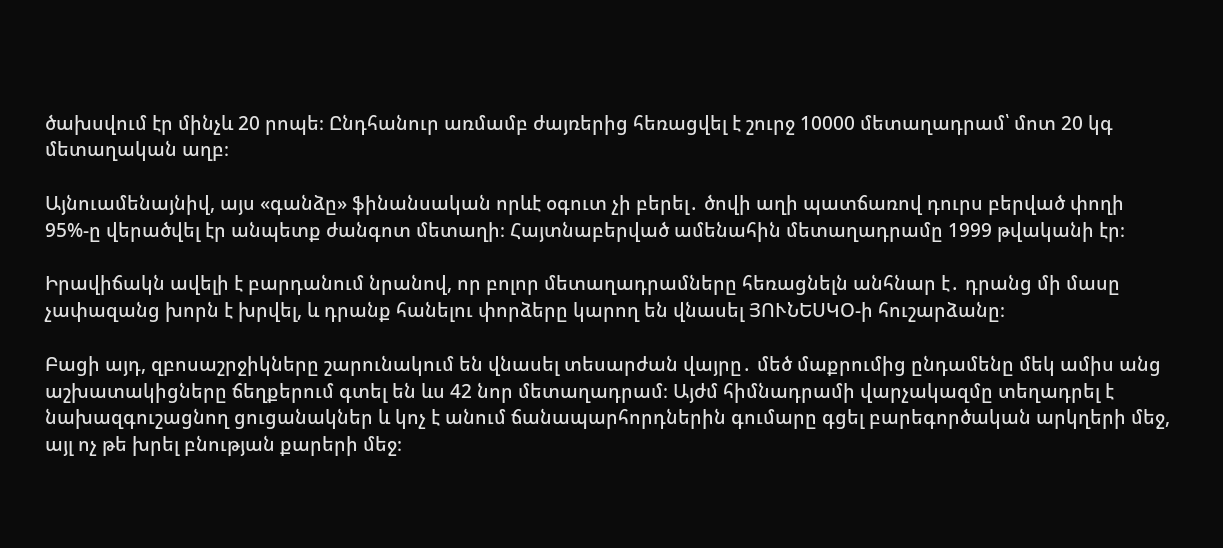ծախսվում էր մինչև 20 րոպե։ Ընդհանուր առմամբ ժայռերից հեռացվել է շուրջ 10000 մետաղադրամ՝ մոտ 20 կգ մետաղական աղբ։

Այնուամենայնիվ, այս «գանձը» ֆինանսական որևէ օգուտ չի բերել․ ծովի աղի պատճառով դուրս բերված փողի 95%-ը վերածվել էր անպետք ժանգոտ մետաղի։ Հայտնաբերված ամենահին մետաղադրամը 1999 թվականի էր։

Իրավիճակն ավելի է բարդանում նրանով, որ բոլոր մետաղադրամները հեռացնելն անհնար է․ դրանց մի մասը չափազանց խորն է խրվել, և դրանք հանելու փորձերը կարող են վնասել ՅՈՒՆԵՍԿՕ-ի հուշարձանը։

Բացի այդ, զբոսաշրջիկները շարունակում են վնասել տեսարժան վայրը․ մեծ մաքրումից ընդամենը մեկ ամիս անց աշխատակիցները ճեղքերում գտել են ևս 42 նոր մետաղադրամ։ Այժմ հիմնադրամի վարչակազմը տեղադրել է նախազգուշացնող ցուցանակներ և կոչ է անում ճանապարհորդներին գումարը գցել բարեգործական արկղերի մեջ, այլ ոչ թե խրել բնության քարերի մեջ։